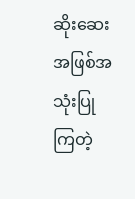ဆိုးဆေးအဖြစ်အသုံးပြုကြတဲ့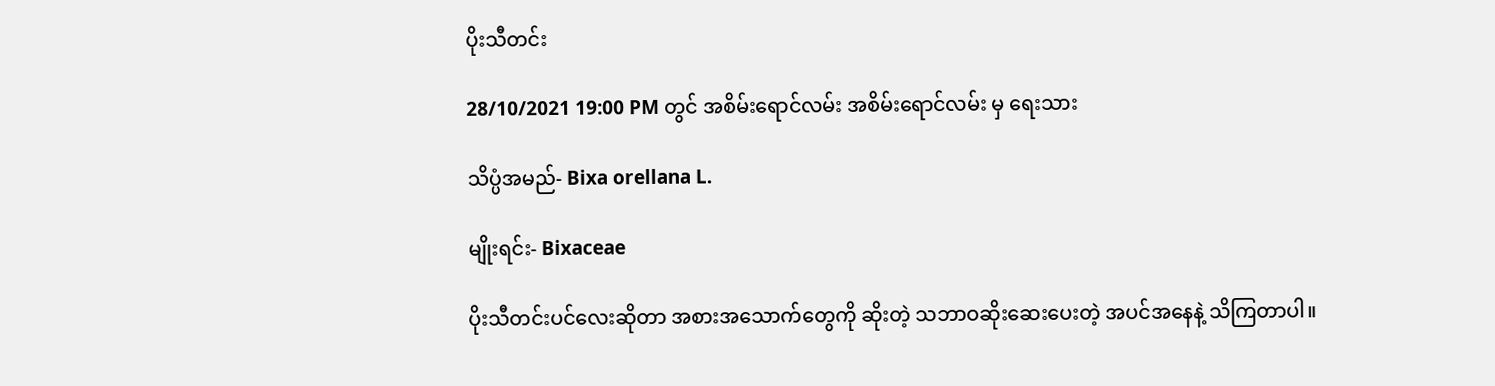ပိုးသီတင်း

28/10/2021 19:00 PM တွင် အစိမ်းရောင်လမ်း အစိမ်းရောင်လမ်း မှ ရေးသား

သိပ္ပံအမည်- Bixa orellana L.

မျိုးရင်း- Bixaceae

ပိုးသီတင်းပင်လေးဆိုတာ အစားအသောက်တွေကို ဆိုးတဲ့ သဘာဝဆိုးဆေးပေးတဲ့ အပင်အနေနဲ့ သိကြတာပါ။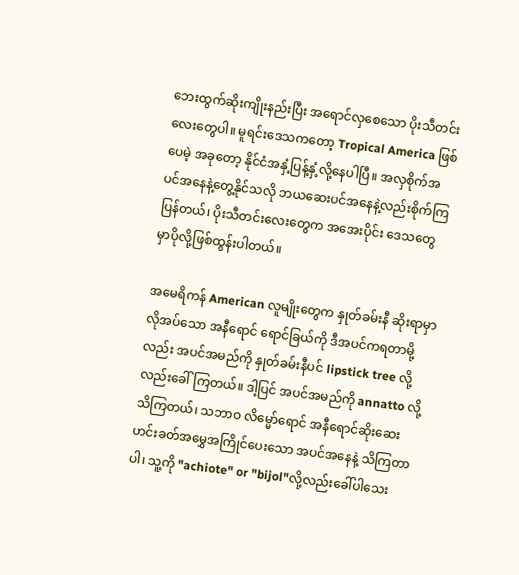ဘေးထွက်ဆိုးကျိုးနည်းပြီး အရောင်လှစေသော ပိုးသီတင်းလေးတွေပါ။ မူရင်းဒေသကတော့ Tropical America ဖြစ်ပေမဲ့ အခုတော့ နိုင်ငံအနှံ့ပြန့်နှံ့လို့နေပါပြီ။ အလှစိုက်အပင်အနေနဲ့တွေ့နိုင်သလို ဘယဆေးပင်အနေနဲ့လည်းစိုက်ကြပြန်တယ်၊ ပိုးသီတင်းလေးတွေက အအေးပိုင်း ဒေသတွေမှာပိုလို့ဖြစ်ထွန်းပါတယ်။

အမေရိကန် American လူမျိုးတွေက နှုတ်ခမ်းနီ ဆိုးရာမှာ လိုအပ်သော အနီရောင် ရောင်ခြယ်ကို ဒီအပင်ကရတာမို့လည်း အပင်အမည်ကို နှုတ်ခမ်းနီပင် lipstick tree လို့လည်းခေါ်ကြတယ်။ ဒါ့ပြင် အပင်အမည်ကို annatto လို့သိကြတယ်၊ သဘာဝ လိမ္မော်ရောင် အနီရောင်ဆိုးဆေး ဟင်းခတ်အမွှေအကြိုင်ပေးသော အပင်အနေနဲ့ သိကြတာပါ၊ သူ့ကို "achiote" or "bijol"လို့လည်းခေါ်ပါသေး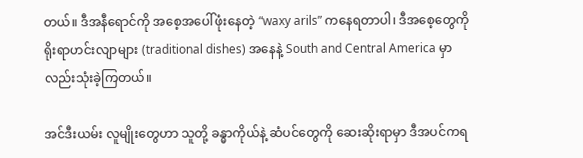တယ်။ ဒီအနီရောင်ကို အစေ့အပေါ်ဖုံးနေတဲ့ “waxy arils” ကနေရတာပါ၊ ဒီအစေ့တွေကို ရိုးရာဟင်းလျာများ (traditional dishes) အနေနဲ့ South and Central America မှာလည်းသုံးခဲ့ကြတယ်။

အင်ဒီးယမ်း လူမျိုးတွေဟာ သူတို့ ခန္ဓာကိုယ်နဲ့ ဆံပင်တွေကို ဆေးဆိုးရာမှာ ဒီအပင်ကရ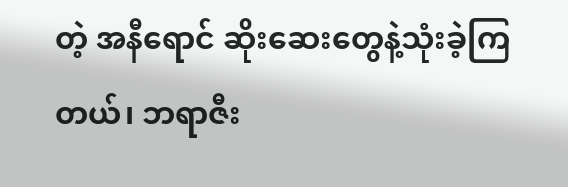တဲ့ အနီရောင် ဆိုးဆေးတွေနဲ့သုံးခဲ့ကြတယ်၊ ဘရာဇီး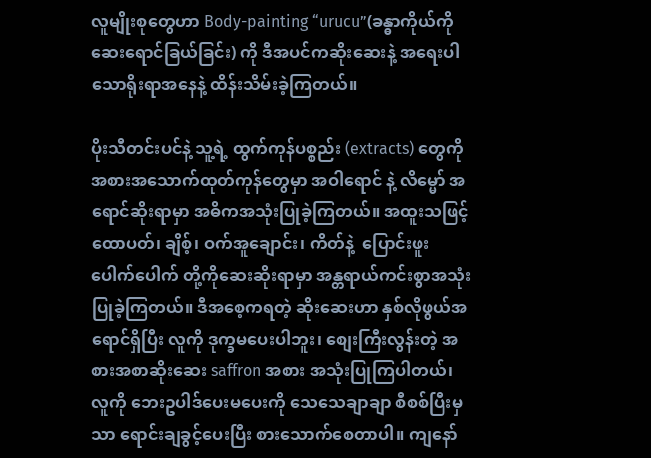လူမျိုးစုတွေဟာ Body-painting “urucu”(ခန္ဓာကိုယ်ကိုဆေးရောင်ခြယ်ခြင်း) ကို ဒီအပင်ကဆိုးဆေးနဲ့ အရေးပါသောရိုးရာအနေနဲ့ ထိန်းသိမ်းခဲ့ကြတယ်။

ပိုးသီတင်းပင်နဲ့ သူ့ရဲ့ ထွက်ကုန်ပစ္စည်း (extracts) တွေကို အစားအသောက်ထုတ်ကုန်တွေမှာ အဝါရောင် နဲ့ လိမ္မော် အရောင်ဆိုးရာမှာ အဓိကအသုံးပြုခဲ့ကြတယ်။ အထူးသဖြင့် ထောပတ်၊ ချိစ့်၊ ဝက်အူချောင်း၊ ကိတ်နဲ့  ပြောင်းဖူးပေါက်ပေါက် တို့ကိုဆေးဆိုးရာမှာ အန္တရာယ်ကင်းစွာအသုံးပြုခဲ့ကြတယ်။ ဒီအစေ့ကရတဲ့ ဆိုးဆေးဟာ နှစ်လိုဖွယ်အရောင်ရှိပြီး လူကို ဒုက္ခမပေးပါဘူး၊ စျေးကြီးလွန်းတဲ့ အစားအစာဆိုးဆေး saffron အစား အသုံးပြုကြပါတယ်၊ လူကို ဘေးဥပါဒ်ပေးမပေးကို သေသေချာချာ စီစစ်ပြီးမှသာ ရောင်းချခွင့်ပေးပြီး စားသောက်စေတာပါ။ ကျနော်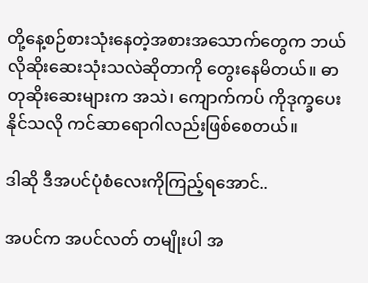တို့နေ့စဉ်စားသုံးနေတဲ့အစားအသောက်တွေက ဘယ်လိုဆိုးဆေးသုံးသလဲဆိုတာကို တွေးနေမိတယ်။ ဓာတုဆိုးဆေးများက အသဲ၊ ကျောက်ကပ် ကိုဒုက္ခပေးနိုင်သလို ကင်ဆာရောဂါလည်းဖြစ်စေတယ်။

ဒါဆို ဒီအပင်ပုံစံလေးကိုကြည့်ရအောင်..

အပင်က အပင်လတ် တမျိုးပါ အ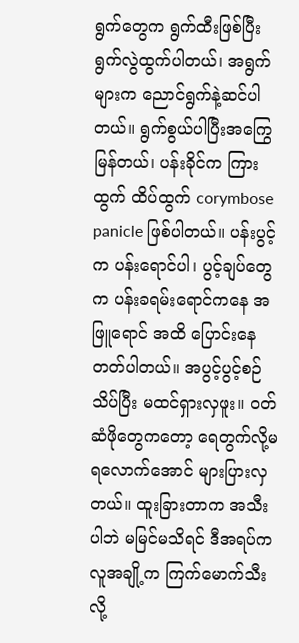ရွက်တွေက ရွက်ထီးဖြစ်ပြီး ရွက်လွဲထွက်ပါတယ်၊ အရွက်များက ညောင်ရွက်နဲ့ဆင်ပါတယ်။ ရွက်စွယ်ပါပြီးအကြွေမြန်တယ်၊ ပန်းခိုင်က ကြားထွက် ထိပ်ထွက် corymbose panicle ဖြစ်ပါတယ်။ ပန်းပွင့်က ပန်းရောင်ပါ၊ ပွင့်ချပ်တွေက ပန်းခရမ်းရောင်ကနေ အဖြူရောင် အထိ ပြောင်းနေတတ်ပါတယ်။ အပွင့်ပွင့်စဉ်သိပ်ပြီး မထင်ရှားလှဖူး။ ၀တ်ဆံဖိုတွေကတော့ ရေတွက်လို့မရလောက်အောင် များပြားလှတယ်။ ထူးခြားတာက အသီးပါဘဲ မမြင်မသိရင် ဒီအရပ်က လူအချို့က ကြက်မောက်သီး လို့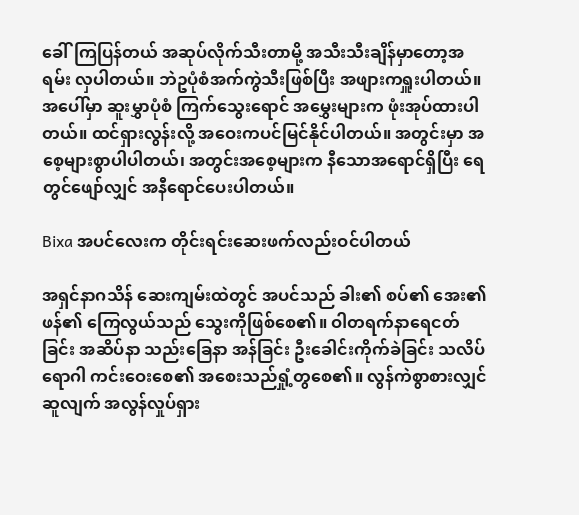ခေါ်ကြပြန်တယ် အဆုပ်လိုက်သီးတာမို့ အသီးသီးချိန်မှာတော့အရမ်း လှပါတယ်။ ဘဲဥပုံစံအက်ကွဲသီးဖြစ်ပြီး အဖျားကရှူးပါတယ်။ အပေါ်မှာ ဆူးမွှာပုံစံ ကြက်သွေးရောင် အမွှေးများက ဖုံးအုပ်ထားပါတယ်။ ထင်ရှားလွန်းလို့ အဝေးကပင်မြင်နိုင်ပါတယ်။ အတွင်းမှာ အစေ့များစွာပါပါတယ်၊ အတွင်းအစေ့များက နီသောအရောင်ရှိပြီး ရေတွင်ဖျော်လျှင် အနီရောင်ပေးပါတယ်။

Bixa အပင်လေးက တိုင်းရင်းဆေးဖက်လည်းဝင်ပါတယ်

အရှင်နာဂသိန် ဆေးကျမ်းထဲတွင် အပင်သည် ခါး၏ စပ်၏ အေး၏ ဖန်၏ ကြေလွယ်သည် သွေးကိုဖြစ်စေ၏။ ဝါတရက်နာရေငတ်ခြင်း အဆိပ်နာ သည်းခြေနာ အန်ခြင်း ဦးခေါင်းကိုက်ခဲခြင်း သလိပ်ရောဂါ ကင်းဝေးစေ၏ အစေးသည်ရှုံ့တွစေ၏။ လွန်ကဲစွာစားလျှင် ဆူလျက် အလွန်လှုပ်ရှား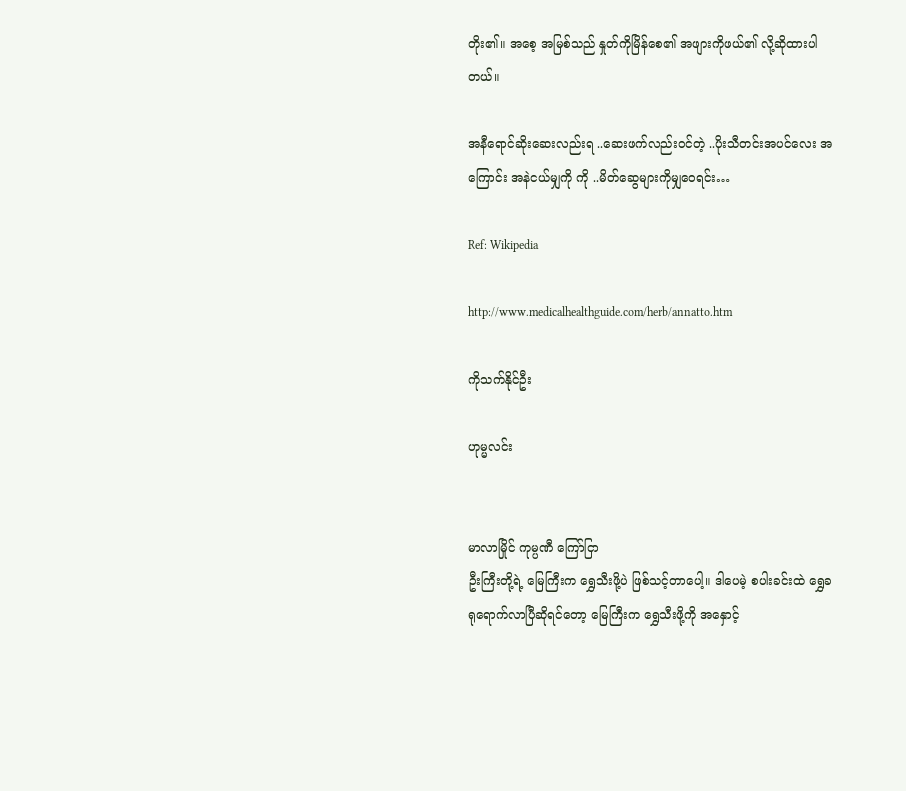တိုး၏။ အစေ့ အမြစ်သည် နှုတ်ကိုမြိန်စေ၏ အဖျားကိုဖယ်၏ လို့ဆိုထားပါတယ်။

အနီရောင်ဆိုးဆေးလည်းရ ..ဆေးဖက်လည်းဝင်တဲ့ ..ပိုးသီတင်းအပင်လေး အကြောင်း အနဲငယ်မျှကို ကို ..မိတ်ဆွေများကိုမျှဝေရင်း…

Ref: Wikipedia

http://www.medicalhealthguide.com/herb/annatto.htm

ကိုသက်နိုင်ဦး

ဟုမ္မလင်း


မာလာမြိုင် ကုမ္ပဏီ ကြော်ငြာ
ဦးကြီးတို့ရဲ့ မြေကြီးက ရွှေသီးဖို့ပဲ ဖြစ်သင့်တာပေါ့။ ဒါပေမဲ့ စပါးခင်းထဲ ရွှေခရုရောက်လာပြီဆိုရင်တော့ မြေကြီးက ရွှေသီးဖို့ကို အနှောင့်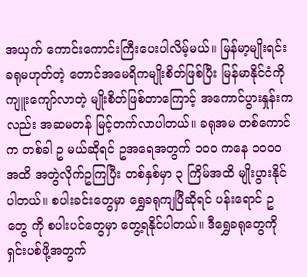အယှက် ကောင်းကောင်းကြီးပေးပါလိမ့်မယ်။ မြန်မာ့မျိုးရင်းခရုမဟုတ်တဲ့ တောင်အမေရိကမျိုးစိတ်ဖြစ်ပြီး မြန်မာနိုင်ငံကို ကျူးကျော်လာတဲ့ မျိုးစိတ်ဖြစ်တာကြောင့် အကောင်ပွားနှုန်းကလည်း အဆမတန် မြင့်တက်လာပါတယ်။ ခရုအမ တစ်ကောင်က တစ်ခါ ဥ မယ်ဆိုရင် ဥအရေအတွက် ၁၀၀ ကနေ ၁၀၀၀ အထိ အတွဲလိုက်ဥကြပြီး တစ်နှစ်မှာ ၃ ကြိမ်အထိ မျိုးပွားနိုင်ပါတယ်။ စပါးခင်းတွေမှာ ရွှေခရုကျပြီဆိုရင် ပန်းရောင် ဥ တွေ ကို စပါးပင်တွေမှာ တွေ့ရနိုင်ပါတယ်။ ဒီရွှေခရုတွေကို ရှင်းပစ်ဖို့အတွက်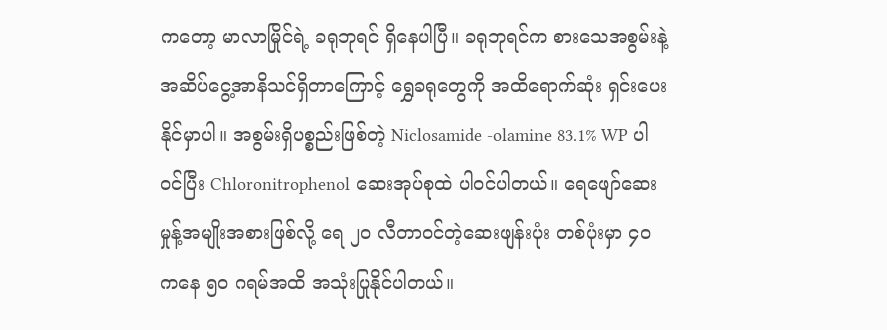ကတော့ မာလာမြိုင်ရဲ့ ခရုဘုရင် ရှိနေပါပြီ။ ခရုဘုရင်က စားသေအစွမ်းနဲ့ အဆိပ်ငွေ့အာနိသင်ရှိတာကြောင့် ရွှေခရုတွေကို အထိရောက်ဆုံး ရှင်းပေးနိုင်မှာပါ။ အစွမ်းရှိပစ္စည်းဖြစ်တဲ့ Niclosamide -olamine 83.1% WP ပါဝင်ပြီး Chloronitrophenol ဆေးအုပ်စုထဲ ပါဝင်ပါတယ်။ ရေဖျော်ဆေးမှုန့်အမျိုးအစားဖြစ်လို့ ရေ ၂၀ လီတာဝင်တဲ့ဆေးဖျန်းပုံး တစ်ပုံးမှာ ၄၀ ကနေ ၅၀ ဂရမ်အထိ အသုံးပြုနိုင်ပါတယ်။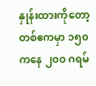နှုန်းထားကိုတော့ တစ်ဧကမှာ ၁၅၀ ကနေ ၂၀၀ ဂရမ်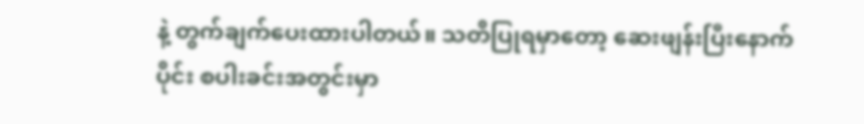နဲ့ တွက်ချက်ပေးထားပါတယ်။ သတိပြုရမှာတော့ ဆေးဖျန်းပြီးနောက်ပိုင်း စပါးခင်းအတွင်းမှာ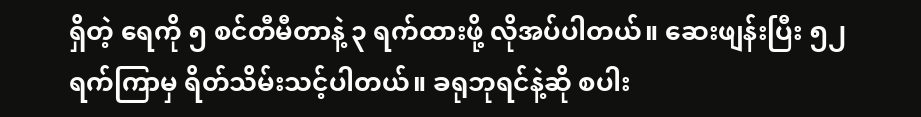ရှိတဲ့ ရေကို ၅ စင်တီမီတာနဲ့ ၃ ရက်ထားဖို့ လိုအပ်ပါတယ်။ ဆေးဖျန်းပြီး ၅၂ ရက်ကြာမှ ရိတ်သိမ်းသင့်ပါတယ်။ ခရုဘုရင်နဲ့ဆို စပါး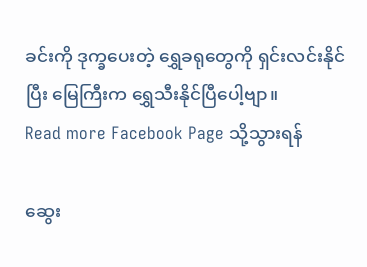ခင်းကို ဒုက္ခပေးတဲ့ ရွှေခရုတွေကို ရှင်းလင်းနိုင်ပြီး မြေကြီးက ရွှေသီးနိုင်ပြီပေါ့ဗျာ။
Read more Facebook Page သို့သွားရန်

ဆွေး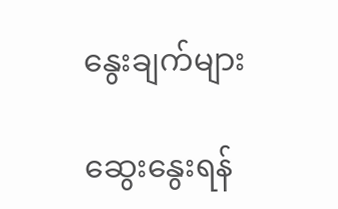နွေးချက်များ

ဆွေးနွေးရန်